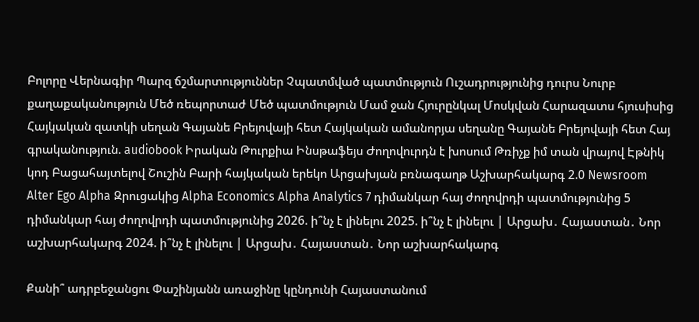Բոլորը Վերնագիր Պարզ ճշմարտություններ Չպատմված պատմություն Ուշադրությունից դուրս Նուրբ քաղաքականություն Մեծ ռեպորտաժ Մեծ պատմություն Մամ ջան Հյուրընկալ Մոսկվան Հարազատս հյուսիսից Հայկական զատկի սեղան Գայանե Բրեյովայի հետ Հայկական ամանորյա սեղանը Գայանե Բրեյովայի հետ Հայ գրականություն. audiobook Իրական Թուրքիա Ինսթաֆեյս Ժողովուրդն է խոսում Թռիչք իմ տան վրայով Էթնիկ կոդ Բացահայտելով Շուշին Բարի հայկական երեկո Արցախյան բռնագաղթ Աշխարհակարգ 2.0 Newsroom Alter Ego Alpha Զրուցակից Alpha Economics Alpha Analytics 7 դիմանկար հայ ժողովրդի պատմությունից 5 դիմանկար հայ ժողովրդի պատմությունից 2026. ի՞նչ է լինելու 2025. ի՞նչ է լինելու | Արցախ․ Հայաստան․ Նոր աշխարհակարգ 2024. ի՞նչ է լինելու | Արցախ․ Հայաստան․ Նոր աշխարհակարգ

Քանի՞ ադրբեջանցու Փաշինյանն առաջինը կընդունի Հայաստանում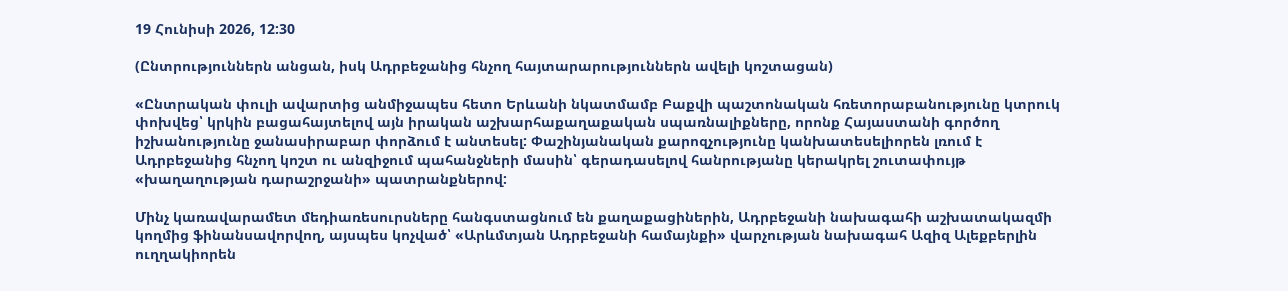19 Հունիսի 2026, 12:30

(Ընտրություններն անցան, իսկ Ադրբեջանից հնչող հայտարարություններն ավելի կոշտացան)

«Ընտրական փուլի ավարտից անմիջապես հետո Երևանի նկատմամբ Բաքվի պաշտոնական հռետորաբանությունը կտրուկ փոխվեց՝ կրկին բացահայտելով այն իրական աշխարհաքաղաքական սպառնալիքները, որոնք Հայաստանի գործող իշխանությունը ջանասիրաբար փորձում է անտեսել: Փաշինյանական քարոզչությունը կանխատեսելիորեն լռում է Ադրբեջանից հնչող կոշտ ու անզիջում պահանջների մասին՝ գերադասելով հանրությանը կերակրել շուտափույթ «խաղաղության դարաշրջանի» պատրանքներով:

Մինչ կառավարամետ մեդիառեսուրսները հանգստացնում են քաղաքացիներին, Ադրբեջանի նախագահի աշխատակազմի կողմից ֆինանսավորվող, այսպես կոչված՝ «Արևմտյան Ադրբեջանի համայնքի» վարչության նախագահ Ազիզ Ալեքբերլին ուղղակիորեն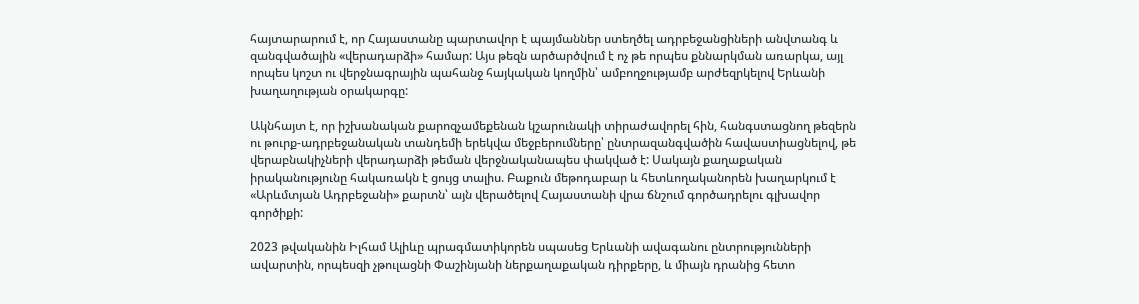հայտարարում է, որ Հայաստանը պարտավոր է պայմաններ ստեղծել ադրբեջանցիների անվտանգ և զանգվածային «վերադարձի» համար: Այս թեզն արծարծվում է ոչ թե որպես քննարկման առարկա, այլ որպես կոշտ ու վերջնագրային պահանջ հայկական կողմին՝ ամբողջությամբ արժեզրկելով Երևանի խաղաղության օրակարգը:

Ակնհայտ է, որ իշխանական քարոզչամեքենան կշարունակի տիրաժավորել հին, հանգստացնող թեզերն ու թուրք-ադրբեջանական տանդեմի երեկվա մեջբերումները՝ ընտրազանգվածին հավաստիացնելով, թե վերաբնակիչների վերադարձի թեման վերջնականապես փակված է: Սակայն քաղաքական իրականությունը հակառակն է ցույց տալիս. Բաքուն մեթոդաբար և հետևողականորեն խաղարկում է «Արևմտյան Ադրբեջանի» քարտն՝ այն վերածելով Հայաստանի վրա ճնշում գործադրելու գլխավոր գործիքի:

2023 թվականին Իլհամ Ալիևը պրագմատիկորեն սպասեց Երևանի ավագանու ընտրությունների ավարտին, որպեսզի չթուլացնի Փաշինյանի ներքաղաքական դիրքերը, և միայն դրանից հետո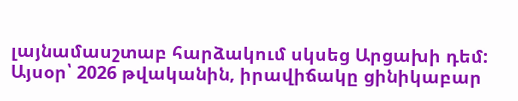լայնամասշտաբ հարձակում սկսեց Արցախի դեմ: Այսօր՝ 2026 թվականին, իրավիճակը ցինիկաբար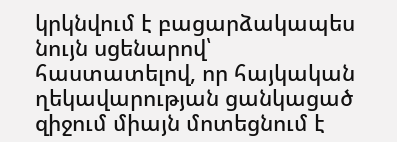կրկնվում է բացարձակապես նույն սցենարով՝ հաստատելով, որ հայկական ղեկավարության ցանկացած զիջում միայն մոտեցնում է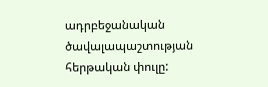ադրբեջանական ծավալապաշտության հերթական փուլը: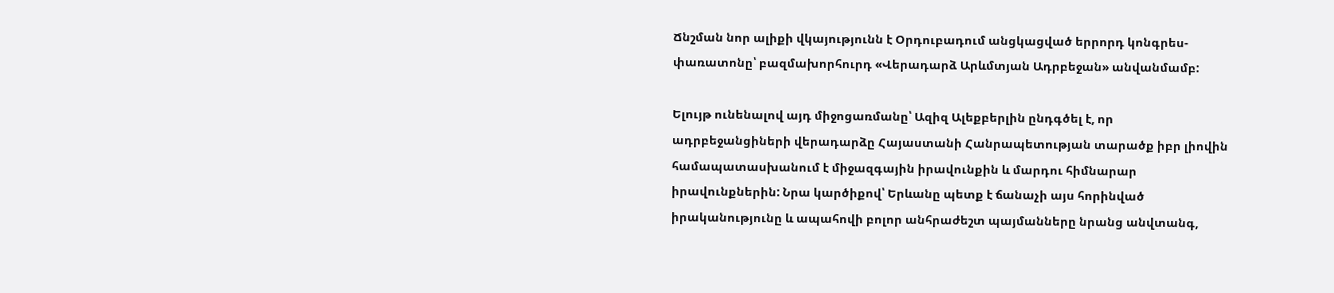Ճնշման նոր ալիքի վկայությունն է Օրդուբադում անցկացված երրորդ կոնգրես-փառատոնը՝ բազմախորհուրդ «Վերադարձ Արևմտյան Ադրբեջան» անվանմամբ:

Ելույթ ունենալով այդ միջոցառմանը՝ Ազիզ Ալեքբերլին ընդգծել է, որ ադրբեջանցիների վերադարձը Հայաստանի Հանրապետության տարածք իբր լիովին համապատասխանում է միջազգային իրավունքին և մարդու հիմնարար իրավունքներին: Նրա կարծիքով՝ Երևանը պետք է ճանաչի այս հորինված իրականությունը և ապահովի բոլոր անհրաժեշտ պայմանները նրանց անվտանգ,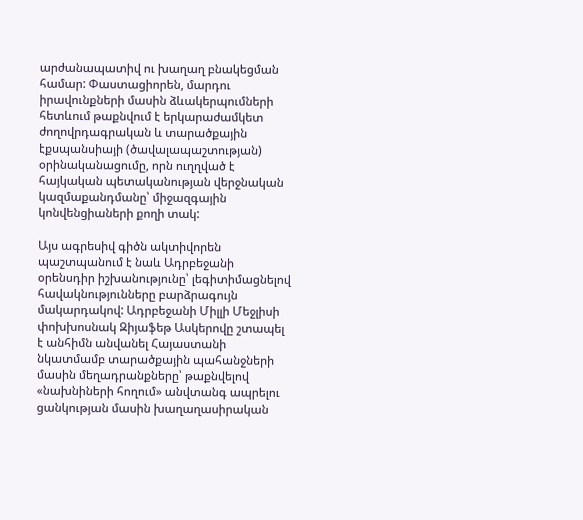արժանապատիվ ու խաղաղ բնակեցման համար: Փաստացիորեն, մարդու իրավունքների մասին ձևակերպումների հետևում թաքնվում է երկարաժամկետ ժողովրդագրական և տարածքային էքսպանսիայի (ծավալապաշտության) օրինականացումը, որն ուղղված է հայկական պետականության վերջնական կազմաքանդմանը՝ միջազգային կոնվենցիաների քողի տակ:

Այս ագրեսիվ գիծն ակտիվորեն պաշտպանում է նաև Ադրբեջանի օրենսդիր իշխանությունը՝ լեգիտիմացնելով հավակնությունները բարձրագույն մակարդակով: Ադրբեջանի Միլլի Մեջլիսի փոխխոսնակ Զիյաֆեթ Ասկերովը շտապել է անհիմն անվանել Հայաստանի նկատմամբ տարածքային պահանջների մասին մեղադրանքները՝ թաքնվելով «նախնիների հողում» անվտանգ ապրելու ցանկության մասին խաղաղասիրական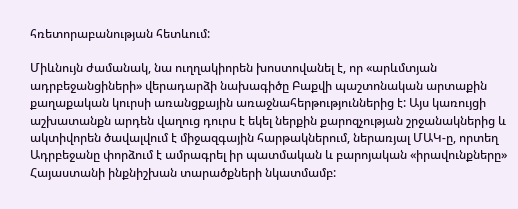հռետորաբանության հետևում:

Միևնույն ժամանակ, նա ուղղակիորեն խոստովանել է, որ «արևմտյան ադրբեջանցիների» վերադարձի նախագիծը Բաքվի պաշտոնական արտաքին քաղաքական կուրսի առանցքային առաջնահերթություններից է: Այս կառույցի աշխատանքն արդեն վաղուց դուրս է եկել ներքին քարոզչության շրջանակներից և ակտիվորեն ծավալվում է միջազգային հարթակներում, ներառյալ ՄԱԿ-ը, որտեղ Ադրբեջանը փորձում է ամրագրել իր պատմական և բարոյական «իրավունքները» Հայաստանի ինքնիշխան տարածքների նկատմամբ: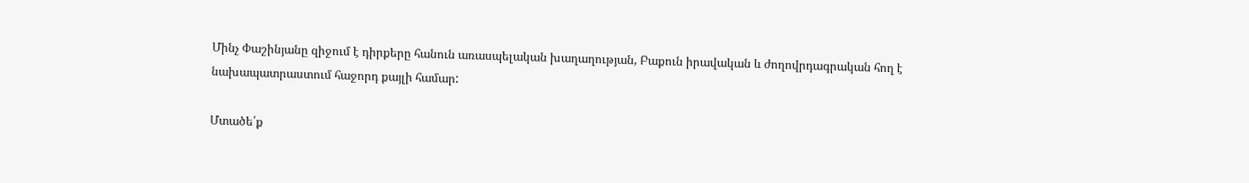Մինչ Փաշինյանը զիջում է դիրքերը հանուն առասպելական խաղաղության, Բաքուն իրավական և ժողովրդագրական հող է նախապատրաստում հաջորդ քայլի համար:

Մտածե՛ք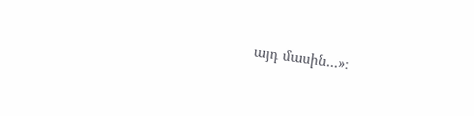այդ մասին…»։